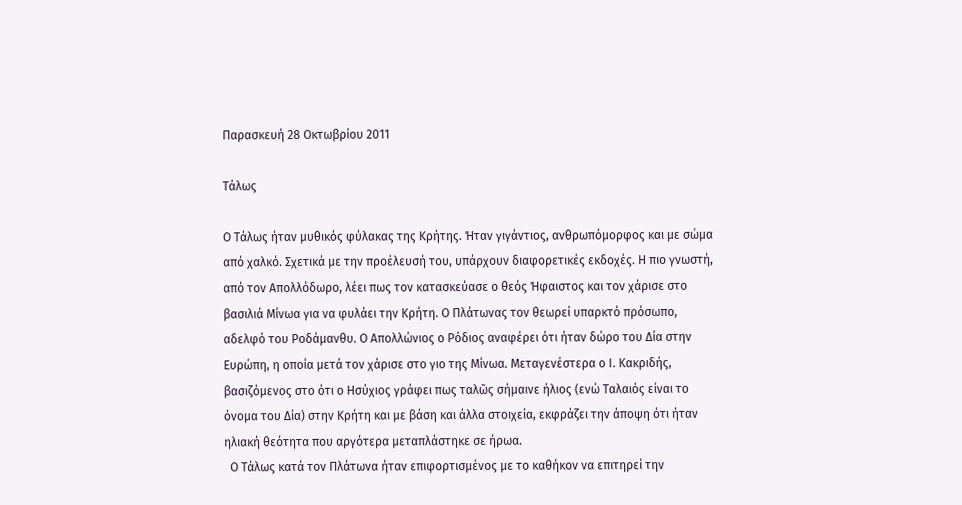Παρασκευή 28 Οκτωβρίου 2011

Τάλως

Ο Τάλως ήταν μυθικός φύλακας της Κρήτης. Ήταν γιγάντιος, ανθρωπόμορφος και με σώμα από χαλκό. Σχετικά με την προέλευσή του, υπάρχουν διαφορετικές εκδοχές. Η πιο γνωστή, από τον Απολλόδωρο, λέει πως τον κατασκεύασε ο θεός Ήφαιστος και τον χάρισε στο βασιλιά Μίνωα για να φυλάει την Κρήτη. Ο Πλάτωνας τον θεωρεί υπαρκτό πρόσωπο, αδελφό του Ροδάμανθυ. Ο Απολλώνιος ο Ρόδιος αναφέρει ότι ήταν δώρο του Δία στην Ευρώπη, η οποία μετά τον χάρισε στο γιο της Μίνωα. Μεταγενέστερα ο Ι. Κακριδής, βασιζόμενος στο ότι ο Ησύχιος γράφει πως ταλῶς σήμαινε ήλιος (ενώ Ταλαιός είναι το όνομα του Δία) στην Κρήτη και με βάση και άλλα στοιχεία, εκφράζει την άποψη ότι ήταν ηλιακή θεότητα που αργότερα μεταπλάστηκε σε ήρωα.
  Ο Τάλως κατά τον Πλάτωνα ήταν επιφορτισμένος με το καθήκον να επιτηρεί την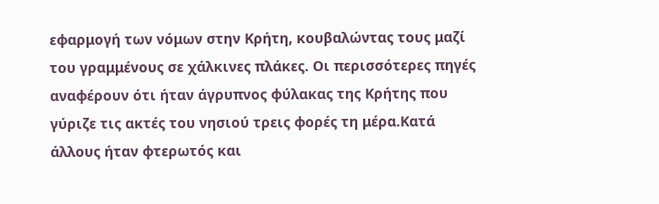εφαρμογή των νόμων στην Κρήτη, κουβαλώντας τους μαζί του γραμμένους σε χάλκινες πλάκες. Οι περισσότερες πηγές αναφέρουν ότι ήταν άγρυπνος φύλακας της Κρήτης που γύριζε τις ακτές του νησιού τρεις φορές τη μέρα.Κατά άλλους ήταν φτερωτός και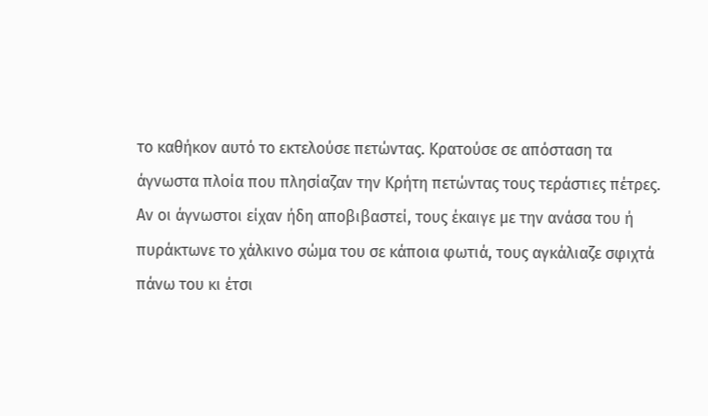το καθήκον αυτό το εκτελούσε πετώντας. Κρατούσε σε απόσταση τα άγνωστα πλοία που πλησίαζαν την Κρήτη πετώντας τους τεράστιες πέτρες. Αν οι άγνωστοι είχαν ήδη αποβιβαστεί, τους έκαιγε με την ανάσα του ή πυράκτωνε το χάλκινο σώμα του σε κάποια φωτιά, τους αγκάλιαζε σφιχτά πάνω του κι έτσι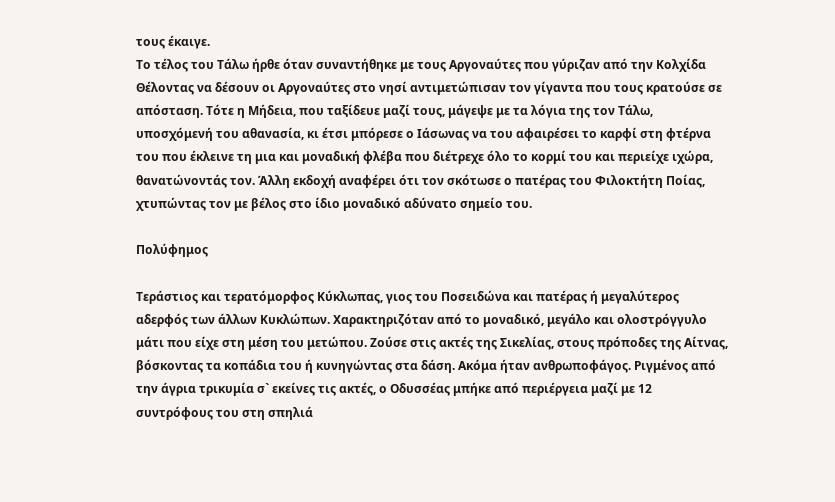τους έκαιγε.
Το τέλος του Τάλω ήρθε όταν συναντήθηκε με τους Αργοναύτες που γύριζαν από την Κολχίδα
Θέλοντας να δέσουν οι Αργοναύτες στο νησί αντιμετώπισαν τον γίγαντα που τους κρατούσε σε απόσταση. Τότε η Μήδεια, που ταξίδευε μαζί τους, μάγεψε με τα λόγια της τον Τάλω, υποσχόμενή του αθανασία, κι έτσι μπόρεσε ο Ιάσωνας να του αφαιρέσει το καρφί στη φτέρνα του που έκλεινε τη μια και μοναδική φλέβα που διέτρεχε όλο το κορμί του και περιείχε ιχώρα, θανατώνοντάς τον. Άλλη εκδοχή αναφέρει ότι τον σκότωσε ο πατέρας του Φιλοκτήτη Ποίας, χτυπώντας τον με βέλος στο ίδιο μοναδικό αδύνατο σημείο του.

Πολύφημος

Τεράστιος και τερατόμορφος Κύκλωπας, γιος του Ποσειδώνα και πατέρας ή μεγαλύτερος αδερφός των άλλων Κυκλώπων. Χαρακτηριζόταν από το μοναδικό, μεγάλο και ολοστρόγγυλο μάτι που είχε στη μέση του μετώπου. Ζούσε στις ακτές της Σικελίας, στους πρόποδες της Αίτνας, βόσκοντας τα κοπάδια του ή κυνηγώντας στα δάση. Ακόμα ήταν ανθρωποφάγος. Ριγμένος από την άγρια τρικυμία σ` εκείνες τις ακτές, ο Οδυσσέας μπήκε από περιέργεια μαζί με 12 συντρόφους του στη σπηλιά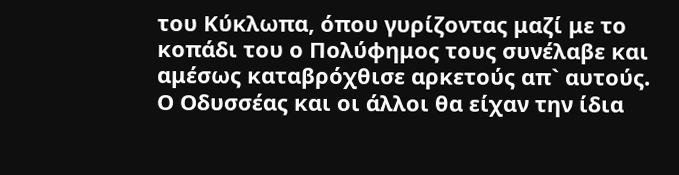του Κύκλωπα, όπου γυρίζοντας μαζί με το κοπάδι του ο Πολύφημος τους συνέλαβε και αμέσως καταβρόχθισε αρκετούς απ` αυτούς. Ο Οδυσσέας και οι άλλοι θα είχαν την ίδια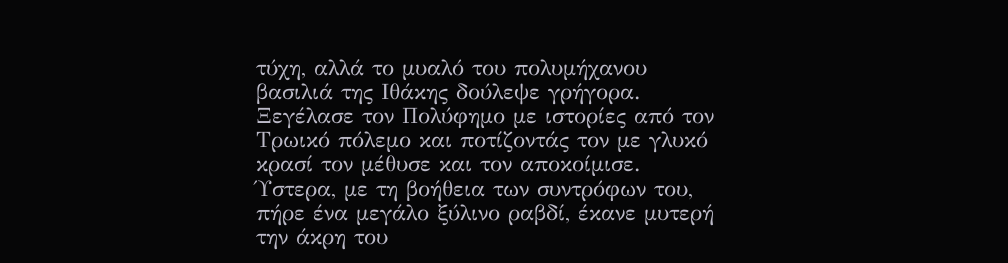τύχη, αλλά το μυαλό του πολυμήχανου βασιλιά της Ιθάκης δούλεψε γρήγορα. Ξεγέλασε τον Πολύφημο με ιστορίες από τον Τρωικό πόλεμο και ποτίζοντάς τον με γλυκό κρασί τον μέθυσε και τον αποκοίμισε. Ύστερα, με τη βοήθεια των συντρόφων του, πήρε ένα μεγάλο ξύλινο ραβδί, έκανε μυτερή την άκρη του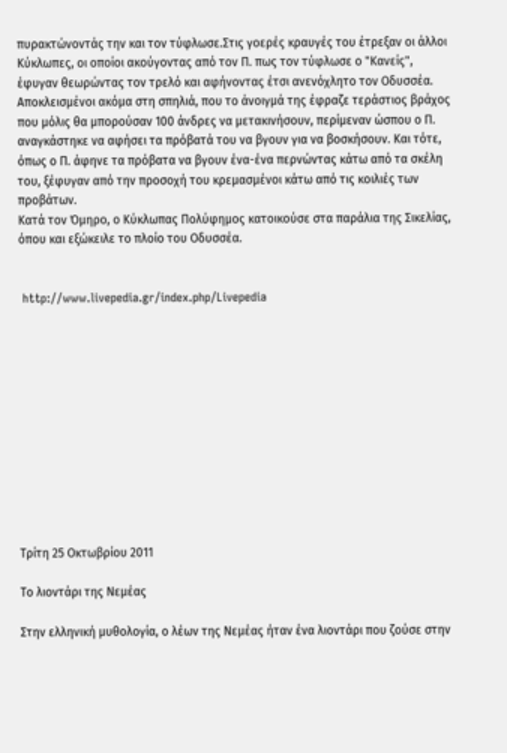πυρακτώνοντάς την και τον τύφλωσε.Στις γοερές κραυγές του έτρεξαν οι άλλοι Κύκλωπες, οι οποίοι ακούγοντας από τον Π. πως τον τύφλωσε ο "Κανείς", έφυγαν θεωρώντας τον τρελό και αφήνοντας έτσι ανενόχλητο τον Οδυσσέα. Αποκλεισμένοι ακόμα στη σπηλιά, που το άνοιγμά της έφραζε τεράστιος βράχος που μόλις θα μπορούσαν 100 άνδρες να μετακινήσουν, περίμεναν ώσπου ο Π. αναγκάστηκε να αφήσει τα πρόβατά του να βγουν για να βοσκήσουν. Και τότε, όπως ο Π. άφηνε τα πρόβατα να βγουν ένα-ένα περνώντας κάτω από τα σκέλη του, ξέφυγαν από την προσοχή του κρεμασμένοι κάτω από τις κοιλιές των προβάτων.
Κατά τον Όμηρο, ο Κύκλωπας Πολύφημος κατοικούσε στα παράλια της Σικελίας, όπου και εξώκειλε το πλοίο του Οδυσσέα.


 http://www.livepedia.gr/index.php/Livepedia












Τρίτη 25 Οκτωβρίου 2011

Το λιοντάρι της Νεμέας

Στην ελληνική μυθολογία, ο λέων της Νεμέας ήταν ένα λιοντάρι που ζούσε στην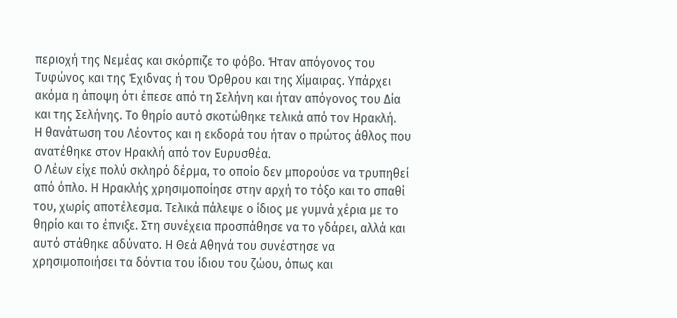περιοχή της Νεμέας και σκόρπιζε το φόβο. Ήταν απόγονος του Τυφώνος και της Έχιδνας ή του Όρθρου και της Χίμαιρας. Υπάρχει ακόμα η άποψη ότι έπεσε από τη Σελήνη και ήταν απόγονος του Δία και της Σελήνης. Το θηρίο αυτό σκοτώθηκε τελικά από τον Ηρακλή.
Η θανάτωση του Λέοντος και η εκδορά του ήταν ο πρώτος άθλος που ανατέθηκε στον Ηρακλή από τον Ευρυσθέα.
Ο Λέων είχε πολύ σκληρό δέρμα, το οποίο δεν μπορούσε να τρυπηθεί από όπλο. Η Ηρακλής χρησιμοποίησε στην αρχή το τόξο και το σπαθί του, χωρίς αποτέλεσμα. Τελικά πάλεψε ο ίδιος με γυμνά χέρια με το θηρίο και το έπνιξε. Στη συνέχεια προσπάθησε να το γδάρει, αλλά και αυτό στάθηκε αδύνατο. Η Θεά Αθηνά του συνέστησε να χρησιμοποιήσει τα δόντια του ίδιου του ζώου, όπως και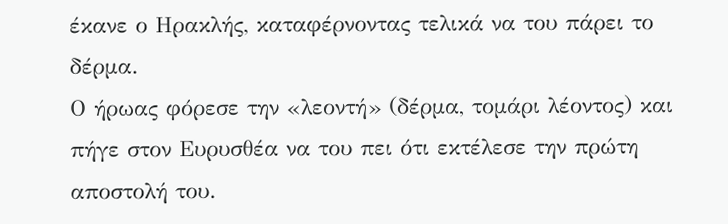έκανε ο Ηρακλής, καταφέρνοντας τελικά να του πάρει το δέρμα.
Ο ήρωας φόρεσε την «λεοντή» (δέρμα, τομάρι λέοντος) και πήγε στον Ευρυσθέα να του πει ότι εκτέλεσε την πρώτη αποστολή του.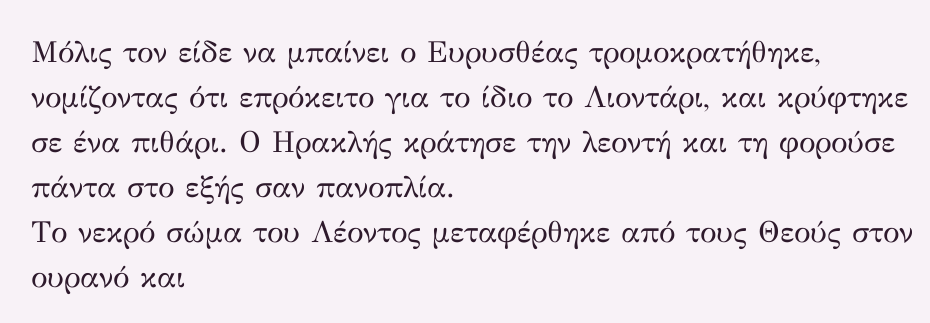Μόλις τον είδε να μπαίνει ο Ευρυσθέας τρομοκρατήθηκε, νομίζοντας ότι επρόκειτο για το ίδιο το Λιοντάρι, και κρύφτηκε σε ένα πιθάρι. Ο Ηρακλής κράτησε την λεοντή και τη φορούσε πάντα στο εξής σαν πανοπλία.
Το νεκρό σώμα του Λέοντος μεταφέρθηκε από τους Θεούς στον ουρανό και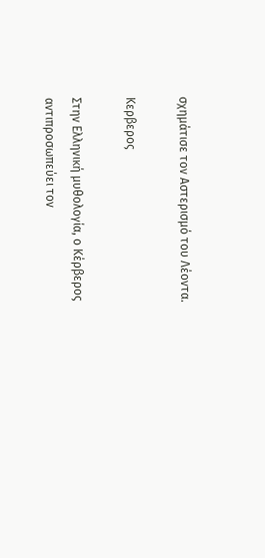σχημάτισε τον Αστερισμό του Λέοντα.

Κερβερος

Στην Ελληνική μυθολογία, ο Κέρβερος αντιπροσωπεύει τον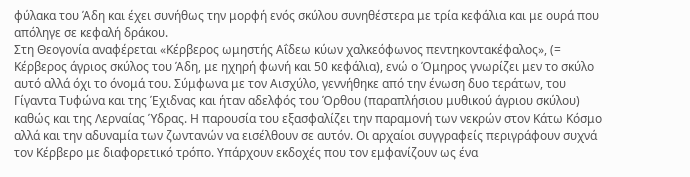φύλακα του Άδη και έχει συνήθως την μορφή ενός σκύλου συνηθέστερα με τρία κεφάλια και με ουρά που απόληγε σε κεφαλή δράκου.
Στη Θεογονία αναφέρεται «Κέρβερος ωμηστής Αΐδεω κύων χαλκεόφωνος πεντηκοντακέφαλος», (= Κέρβερος άγριος σκύλος του Άδη, με ηχηρή φωνή και 50 κεφάλια), ενώ ο Όμηρος γνωρίζει μεν το σκύλο αυτό αλλά όχι το όνομά του. Σύμφωνα με τον Αισχύλο, γεννήθηκε από την ένωση δυο τεράτων, του Γίγαντα Τυφώνα και της Έχιδνας και ήταν αδελφός του Όρθου (παραπλήσιου μυθικού άγριου σκύλου) καθώς και της Λερναίας Ύδρας. Η παρουσία του εξασφαλίζει την παραμονή των νεκρών στον Κάτω Κόσμο αλλά και την αδυναμία των ζωντανών να εισέλθουν σε αυτόν. Οι αρχαίοι συγγραφείς περιγράφουν συχνά τον Κέρβερο με διαφορετικό τρόπο. Υπάρχουν εκδοχές που τον εμφανίζουν ως ένα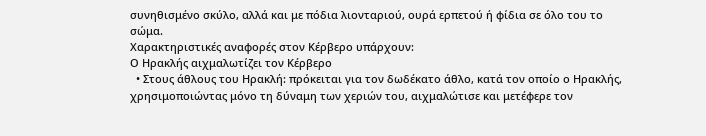συνηθισμένο σκύλο, αλλά και με πόδια λιονταριού, ουρά ερπετού ή φίδια σε όλο του το σώμα.
Χαρακτηριστικές αναφορές στον Κέρβερο υπάρχουν:
Ο Ηρακλής αιχμαλωτίζει τον Κέρβερο
  • Στους άθλους του Ηρακλή: πρόκειται για τον δωδέκατο άθλο, κατά τον οποίο ο Ηρακλής, χρησιμοποιώντας μόνο τη δύναμη των χεριών του, αιχμαλώτισε και μετέφερε τον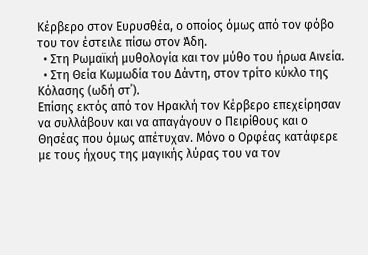Κέρβερο στον Ευρυσθέα, ο οποίος όμως από τον φόβο του τον έστειλε πίσω στον Άδη.
  • Στη Ρωμαϊκή μυθολογία και τον μύθο του ήρωα Αινεία.
  • Στη Θεία Κωμωδία του Δάντη, στον τρίτο κύκλο της Κόλασης (ωδή στ΄).
Επίσης εκτός από τον Ηρακλή τον Κέρβερο επεχείρησαν να συλλάβουν και να απαγάγουν ο Πειρίθους και ο Θησέας που όμως απέτυχαν. Μόνο ο Ορφέας κατάφερε με τους ήχους της μαγικής λύρας του να τον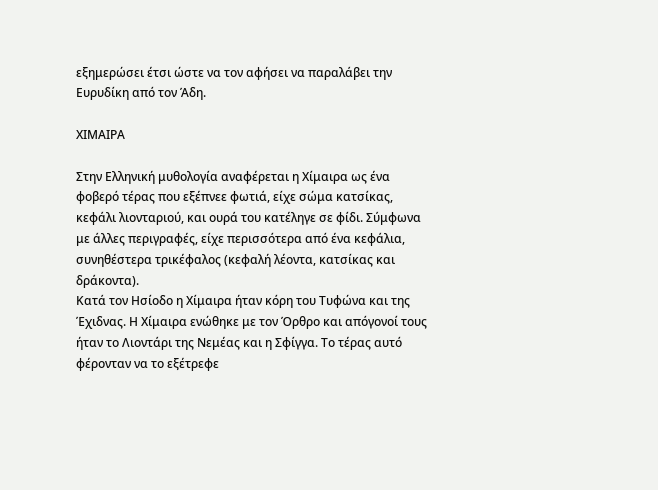εξημερώσει έτσι ώστε να τον αφήσει να παραλάβει την Ευρυδίκη από τον Άδη.

ΧΙΜΑΙΡΑ

Στην Ελληνική μυθολογία αναφέρεται η Χίμαιρα ως ένα φοβερό τέρας που εξέπνεε φωτιά, είχε σώμα κατσίκας, κεφάλι λιονταριού, και ουρά του κατέληγε σε φίδι. Σύμφωνα με άλλες περιγραφές, είχε περισσότερα από ένα κεφάλια, συνηθέστερα τρικέφαλος (κεφαλή λέοντα, κατσίκας και δράκοντα).
Kατά τον Ησίοδο η Χίμαιρα ήταν κόρη του Τυφώνα και της Έχιδνας. Η Χίμαιρα ενώθηκε με τον Όρθρο και απόγονοί τους ήταν το Λιοντάρι της Νεμέας και η Σφίγγα. Το τέρας αυτό φέρονταν να το εξέτρεφε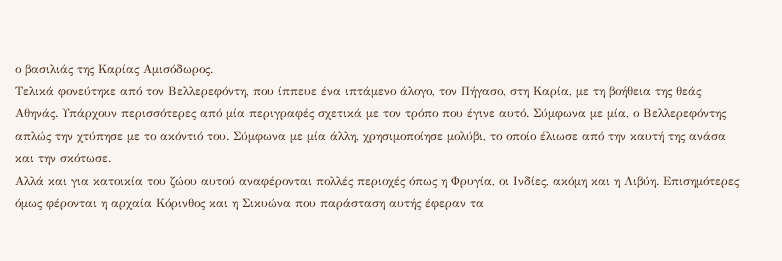ο βασιλιάς της Καρίας Αμισόδωρος.
Τελικά φονεύτηκε από τον Βελλερεφόντη, που ίππευε ένα ιπτάμενο άλογο, τον Πήγασο, στη Καρία, με τη βοήθεια της θεάς Αθηνάς. Υπάρχουν περισσότερες από μία περιγραφές σχετικά με τον τρόπο που έγινε αυτό. Σύμφωνα με μία, ο Βελλερεφόντης απλώς την χτύπησε με το ακόντιό του. Σύμφωνα με μία άλλη, χρησιμοποίησε μολύβι, το οποίο έλιωσε από την καυτή της ανάσα και την σκότωσε.
Αλλά και για κατοικία του ζώου αυτού αναφέρονται πολλές περιοχές όπως η Φρυγία, οι Ινδίες, ακόμη και η Λιβύη. Επισημότερες όμως φέρονται η αρχαία Κόρινθος και η Σικυώνα που παράσταση αυτής έφεραν τα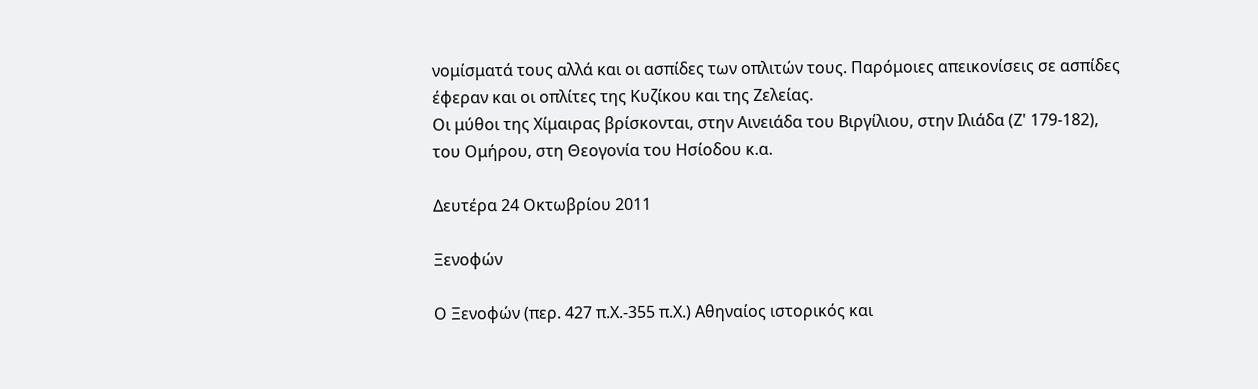νομίσματά τους αλλά και οι ασπίδες των οπλιτών τους. Παρόμοιες απεικονίσεις σε ασπίδες έφεραν και οι οπλίτες της Κυζίκου και της Ζελείας.
Οι μύθοι της Χίμαιρας βρίσκονται, στην Αινειάδα του Βιργίλιου, στην Ιλιάδα (Ζ' 179-182), του Ομήρου, στη Θεογονία του Ησίοδου κ.α.

Δευτέρα 24 Οκτωβρίου 2011

Ξενοφών

Ο Ξενοφών (περ. 427 π.Χ.-355 π.Χ.) Αθηναίος ιστορικός και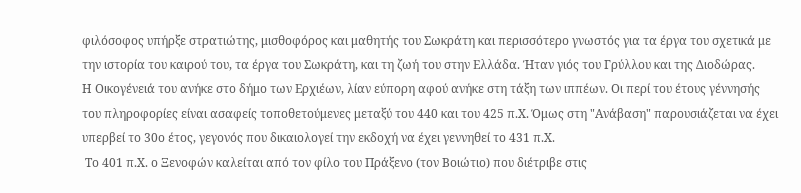φιλόσοφος υπήρξε στρατιώτης, μισθοφόρος και μαθητής του Σωκράτη και περισσότερο γνωστός για τα έργα του σχετικά με την ιστορία του καιρού του, τα έργα του Σωκράτη, και τη ζωή του στην Ελλάδα. Ήταν γιός του Γρύλλου και της Διοδώρας.
Η Οικογένειά του ανήκε στο δήμο των Ερχιέων, λίαν εύπορη αφού ανήκε στη τάξη των ιππέων. Οι περί του έτους γέννησής του πληροφορίες είναι ασαφείς τοποθετούμενες μεταξύ του 440 και του 425 π.Χ. Όμως στη "Ανάβαση" παρουσιάζεται να έχει υπερβεί το 30ο έτος, γεγονός που δικαιολογεί την εκδοχή να έχει γεννηθεί το 431 π.Χ.
 Το 401 π.Χ. ο Ξενοφών καλείται από τον φίλο του Πράξενο (τον Βοιώτιο) που διέτριβε στις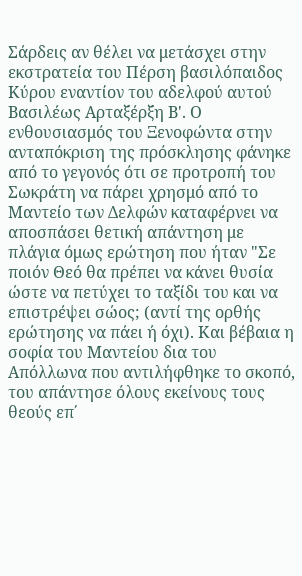Σάρδεις αν θέλει να μετάσχει στην εκστρατεία του Πέρση βασιλόπαιδος Κύρου εναντίον του αδελφού αυτού Βασιλέως Αρταξέρξη Β'. Ο ενθουσιασμός του Ξενοφώντα στην ανταπόκριση της πρόσκλησης φάνηκε από το γεγονός ότι σε προτροπή του Σωκράτη να πάρει χρησμό από το Μαντείο των Δελφών καταφέρνει να αποσπάσει θετική απάντηση με πλάγια όμως ερώτηση που ήταν "Σε ποιόν Θεό θα πρέπει να κάνει θυσία ώστε να πετύχει το ταξίδι του και να επιστρέψει σώος; (αντί της ορθής ερώτησης να πάει ή όχι). Και βέβαια η σοφία του Μαντείου δια του Απόλλωνα που αντιλήφθηκε το σκοπό, του απάντησε όλους εκείνους τους θεούς επ΄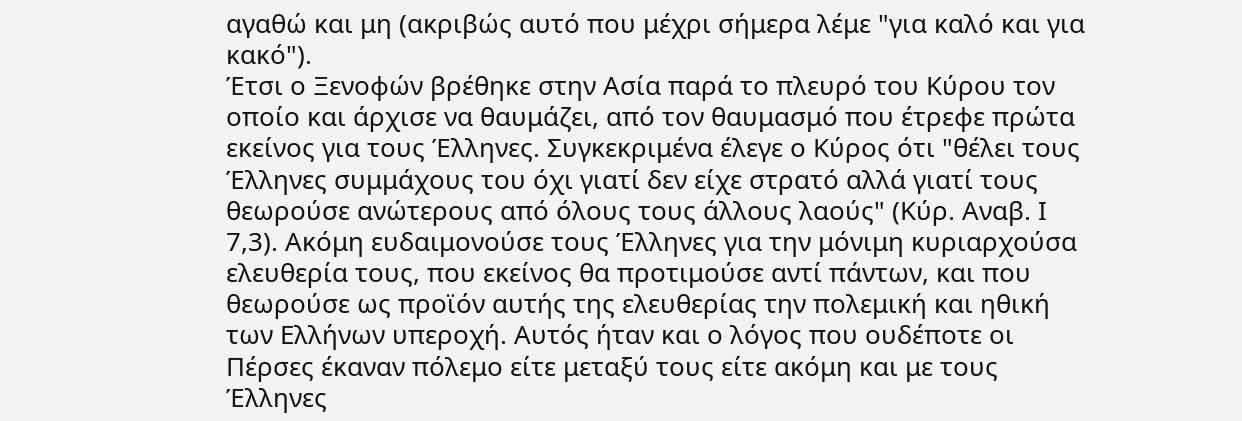αγαθώ και μη (ακριβώς αυτό που μέχρι σήμερα λέμε "για καλό και για κακό").
Έτσι ο Ξενοφών βρέθηκε στην Ασία παρά το πλευρό του Κύρου τον οποίο και άρχισε να θαυμάζει, από τον θαυμασμό που έτρεφε πρώτα εκείνος για τους Έλληνες. Συγκεκριμένα έλεγε ο Κύρος ότι "θέλει τους Έλληνες συμμάχους του όχι γιατί δεν είχε στρατό αλλά γιατί τους θεωρούσε ανώτερους από όλους τους άλλους λαούς" (Κύρ. Αναβ. Ι 7,3). Ακόμη ευδαιμονούσε τους Έλληνες για την μόνιμη κυριαρχούσα ελευθερία τους, που εκείνος θα προτιμούσε αντί πάντων, και που θεωρούσε ως προϊόν αυτής της ελευθερίας την πολεμική και ηθική των Ελλήνων υπεροχή. Αυτός ήταν και ο λόγος που ουδέποτε οι Πέρσες έκαναν πόλεμο είτε μεταξύ τους είτε ακόμη και με τους Έλληνες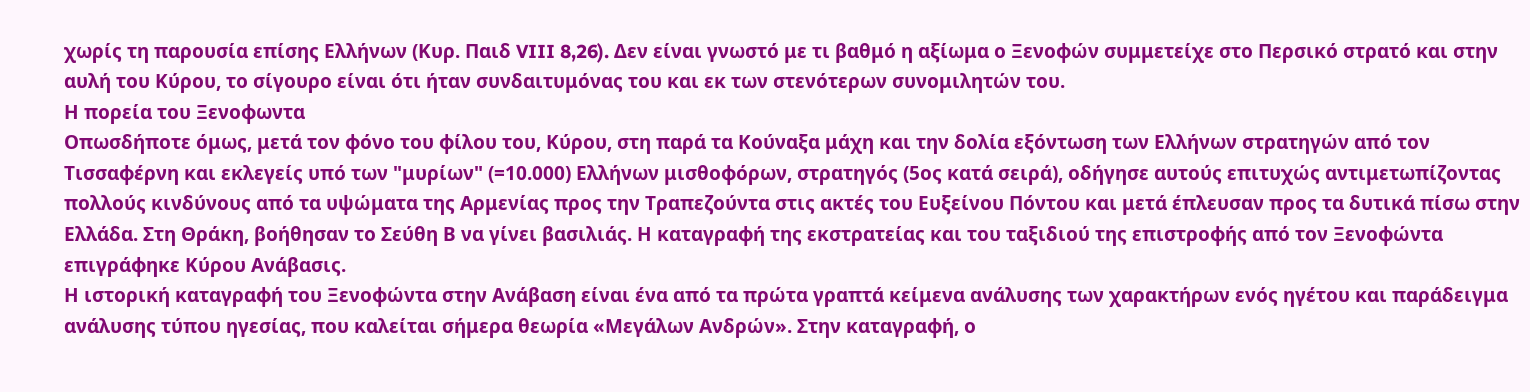χωρίς τη παρουσία επίσης Ελλήνων (Κυρ. Παιδ VIII 8,26). Δεν είναι γνωστό με τι βαθμό η αξίωμα ο Ξενοφών συμμετείχε στο Περσικό στρατό και στην αυλή του Κύρου, το σίγουρο είναι ότι ήταν συνδαιτυμόνας του και εκ των στενότερων συνομιλητών του.
Η πορεία του Ξενοφωντα
Οπωσδήποτε όμως, μετά τον φόνο του φίλου του, Κύρου, στη παρά τα Κούναξα μάχη και την δολία εξόντωση των Ελλήνων στρατηγών από τον Τισσαφέρνη και εκλεγείς υπό των "μυρίων" (=10.000) Ελλήνων μισθοφόρων, στρατηγός (5ος κατά σειρά), οδήγησε αυτούς επιτυχώς αντιμετωπίζοντας πολλούς κινδύνους από τα υψώματα της Αρμενίας προς την Τραπεζούντα στις ακτές του Ευξείνου Πόντου και μετά έπλευσαν προς τα δυτικά πίσω στην Ελλάδα. Στη Θράκη, βοήθησαν το Σεύθη Β να γίνει βασιλιάς. Η καταγραφή της εκστρατείας και του ταξιδιού της επιστροφής από τον Ξενοφώντα επιγράφηκε Κύρου Ανάβασις.
Η ιστορική καταγραφή του Ξενοφώντα στην Ανάβαση είναι ένα από τα πρώτα γραπτά κείμενα ανάλυσης των χαρακτήρων ενός ηγέτου και παράδειγμα ανάλυσης τύπου ηγεσίας, που καλείται σήμερα θεωρία «Μεγάλων Ανδρών». Στην καταγραφή, ο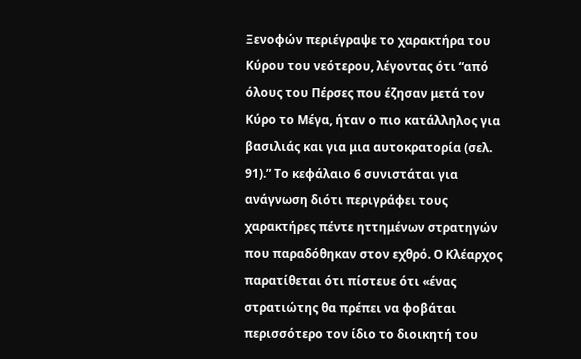Ξενοφών περιέγραψε το χαρακτήρα του Κύρου του νεότερου, λέγοντας ότι “από όλους του Πέρσες που έζησαν μετά τον Κύρο το Μέγα, ήταν ο πιο κατάλληλος για βασιλιάς και για μια αυτοκρατορία (σελ. 91).” Το κεφάλαιο 6 συνιστάται για ανάγνωση διότι περιγράφει τους χαρακτήρες πέντε ηττημένων στρατηγών που παραδόθηκαν στον εχθρό. Ο Κλέαρχος παρατίθεται ότι πίστευε ότι «ένας στρατιώτης θα πρέπει να φοβάται περισσότερο τον ίδιο το διοικητή του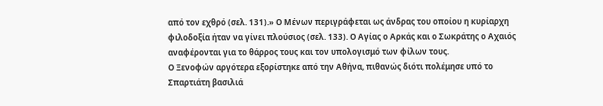από τον εχθρό (σελ. 131).» Ο Μένων περιγράφεται ως άνδρας του οποίου η κυρίαρχη φιλοδοξία ήταν να γίνει πλούσιος (σελ. 133). Ο Αγίας ο Αρκάς και ο Σωκράτης ο Αχαιός αναφέρονται για το θάρρος τους και τον υπολογισμό των φίλων τους.
Ο Ξενοφών αργότερα εξορίστηκε από την Αθήνα, πιθανώς διότι πολέμησε υπό το Σπαρτιάτη βασιλιά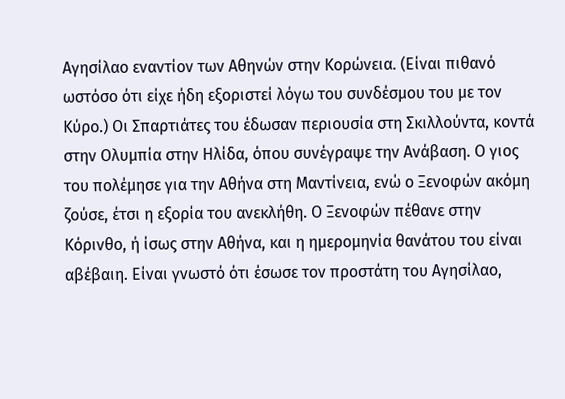Αγησίλαο εναντίον των Αθηνών στην Κορώνεια. (Είναι πιθανό ωστόσο ότι είχε ήδη εξοριστεί λόγω του συνδέσμου του με τον Κύρο.) Οι Σπαρτιάτες του έδωσαν περιουσία στη Σκιλλούντα, κοντά στην Ολυμπία στην Ηλίδα, όπου συνέγραψε την Ανάβαση. Ο γιος του πολέμησε για την Αθήνα στη Μαντίνεια, ενώ ο Ξενοφών ακόμη ζούσε, έτσι η εξορία του ανεκλήθη. Ο Ξενοφών πέθανε στην Κόρινθο, ή ίσως στην Αθήνα, και η ημερομηνία θανάτου του είναι αβέβαιη. Είναι γνωστό ότι έσωσε τον προστάτη του Αγησίλαο,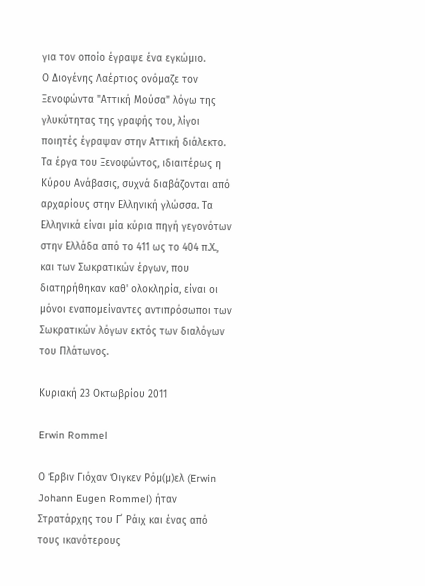για τον οποίο έγραψε ένα εγκώμιο.
Ο Διογένης Λαέρτιος ονόμαζε τον Ξενοφώντα "Αττική Μούσα" λόγω της γλυκύτητας της γραφής του, λίγοι ποιητές έγραψαν στην Αττική διάλεκτο.
Τα έργα του Ξενοφώντος, ιδιαιτέρως η Κύρου Ανάβασις, συχνά διαβάζονται από αρχαρίους στην Ελληνική γλώσσα. Τα Ελληνικά είναι μία κύρια πηγή γεγονότων στην Ελλάδα από το 411 ως το 404 π.Χ., και των Σωκρατικών έργων, που διατηρήθηκαν καθ' ολοκληρία, είναι οι μόνοι εναπομείναντες αντιπρόσωποι των Σωκρατικών λόγων εκτός των διαλόγων του Πλάτωνος.

Κυριακή 23 Οκτωβρίου 2011

Erwin Rommel

Ο Έρβιν Γιόχαν Όιγκεν Ρόμ(μ)ελ (Erwin Johann Eugen Rommel) ήταν Στρατάρχης του Γ΄ Ράιχ και ένας από τους ικανότερους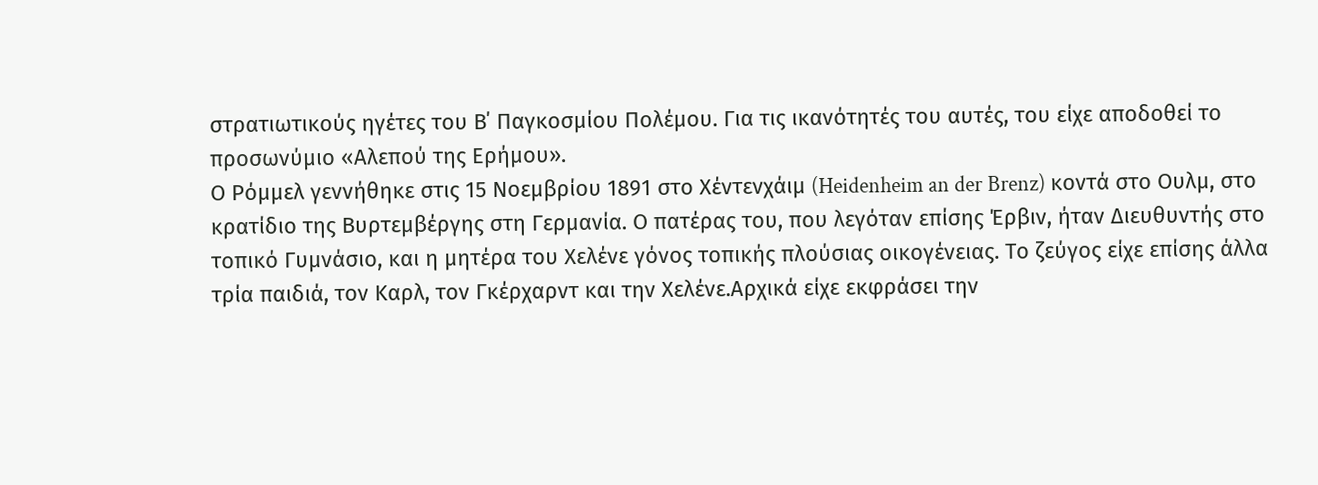στρατιωτικούς ηγέτες του Β΄ Παγκοσμίου Πολέμου. Για τις ικανότητές του αυτές, του είχε αποδοθεί το προσωνύμιο «Αλεπού της Ερήμου».
Ο Ρόμμελ γεννήθηκε στις 15 Νοεμβρίου 1891 στο Χέντενχάιμ (Heidenheim an der Brenz) κοντά στο Ουλμ, στο κρατίδιο της Βυρτεμβέργης στη Γερμανία. Ο πατέρας του, που λεγόταν επίσης Έρβιν, ήταν Διευθυντής στο τοπικό Γυμνάσιο, και η μητέρα του Χελένε γόνος τοπικής πλούσιας οικογένειας. Το ζεύγος είχε επίσης άλλα τρία παιδιά, τον Καρλ, τον Γκέρχαρντ και την Χελένε.Αρχικά είχε εκφράσει την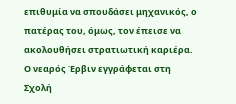επιθυμία να σπουδάσει μηχανικός, ο πατέρας του, όμως, τον έπεισε να ακολουθήσει στρατιωτική καριέρα. Ο νεαρός Έρβιν εγγράφεται στη Σχολή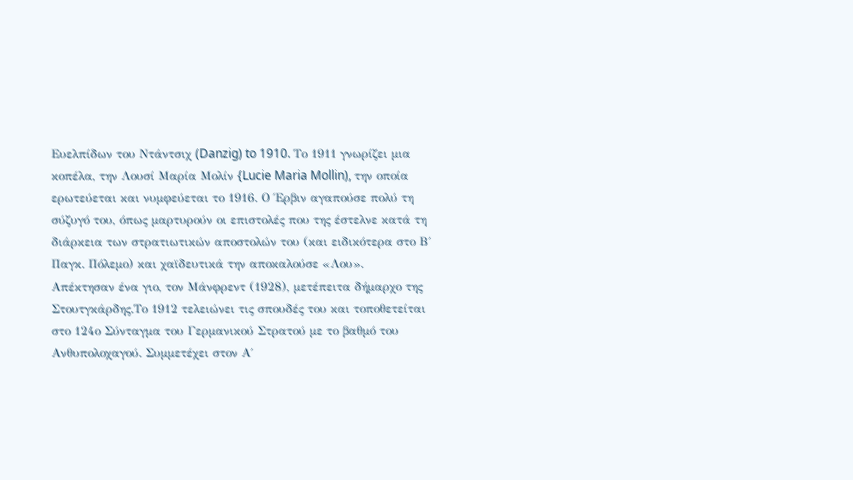Ευελπίδων του Ντάντσιχ (Danzig) to 1910. Tο 1911 γνωρίζει μια κοπέλα, την Λουσί Μαρία Μολίν {Lucie Maria Mollin), την οποία ερωτεύεται και νυμφεύεται το 1916. Ο Έρβιν αγαπούσε πολύ τη σύζυγό του, όπως μαρτυρούν οι επιστολές που της έστελνε κατά τη διάρκεια των στρατιωτικών αποστολών του (και ειδικότερα στο Β΄ Παγκ. Πόλεμο) και χαϊδευτικά την αποκαλούσε «Λου».
Απέκτησαν ένα γιο, τον Μάνφρεντ (1928), μετέπειτα δήμαρχο της Στουτγκάρδης.Το 1912 τελειώνει τις σπουδές του και τοποθετείται στο 124ο Σύνταγμα του Γερμανικού Στρατού με το βαθμό του Ανθυπολοχαγού. Συμμετέχει στον Α΄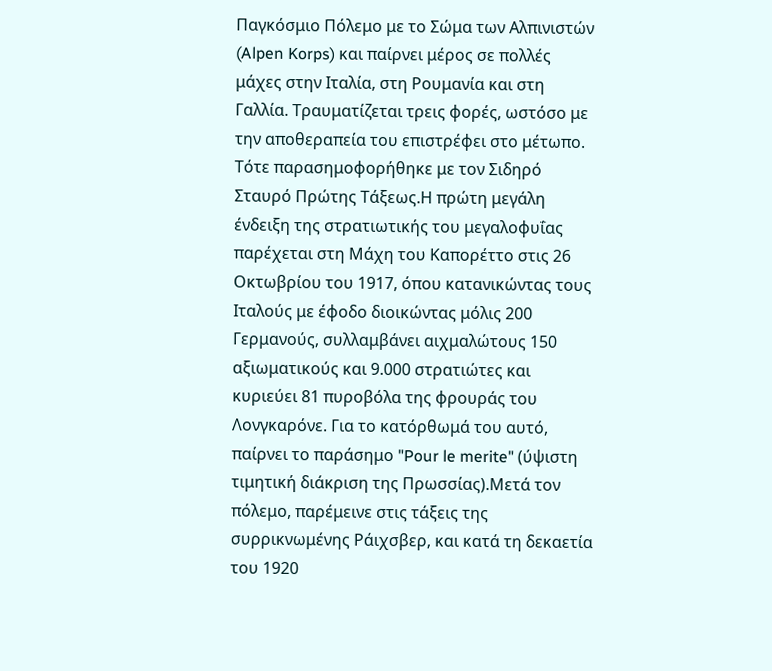Παγκόσμιο Πόλεμο με το Σώμα των Αλπινιστών (Alpen Korps) και παίρνει μέρος σε πολλές μάχες στην Ιταλία, στη Ρουμανία και στη Γαλλία. Τραυματίζεται τρεις φορές, ωστόσο με την αποθεραπεία του επιστρέφει στο μέτωπο. Τότε παρασημοφορήθηκε με τον Σιδηρό Σταυρό Πρώτης Τάξεως.Η πρώτη μεγάλη ένδειξη της στρατιωτικής του μεγαλοφυΐας παρέχεται στη Μάχη του Καπορέττο στις 26 Οκτωβρίου του 1917, όπου κατανικώντας τους Ιταλούς με έφοδο διοικώντας μόλις 200 Γερμανούς, συλλαμβάνει αιχμαλώτους 150 αξιωματικούς και 9.000 στρατιώτες και κυριεύει 81 πυροβόλα της φρουράς του Λονγκαρόνε. Για το κατόρθωμά του αυτό, παίρνει το παράσημο "Pour le merite" (ύψιστη τιμητική διάκριση της Πρωσσίας).Μετά τον πόλεμο, παρέμεινε στις τάξεις της συρρικνωμένης Ράιχσβερ, και κατά τη δεκαετία του 1920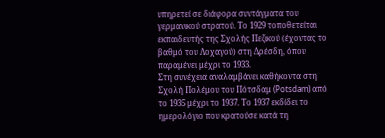υπηρετεί σε διάφορα συντάγματα του γερμανικού στρατού. Το 1929 τοποθετείται εκπαιδευτής της Σχολής Πεζικού (έχοντας το βαθμό του Λοχαγού) στη Δρέσδη, όπου παραμένει μέχρι το 1933.
Στη συνέχεια αναλαμβάνει καθήκοντα στη Σχολή Πολέμου του Πότσδαμ (Potsdam) από το 1935 μέχρι το 1937. Το 1937 εκδίδει το ημερολόγιο που κρατούσε κατά τη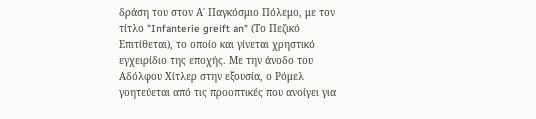δράση του στον Α΄ Παγκόσμιο Πόλεμο, με τον τίτλο "Infanterie greift an" (Το Πεζικό Επιτίθεται), το οποίο και γίνεται χρηστικό εγχειρίδιο της εποχής. Με την άνοδο του Αδόλφου Χίτλερ στην εξουσία, ο Ρόμελ γοητεύεται από τις προοπτικές που ανοίγει για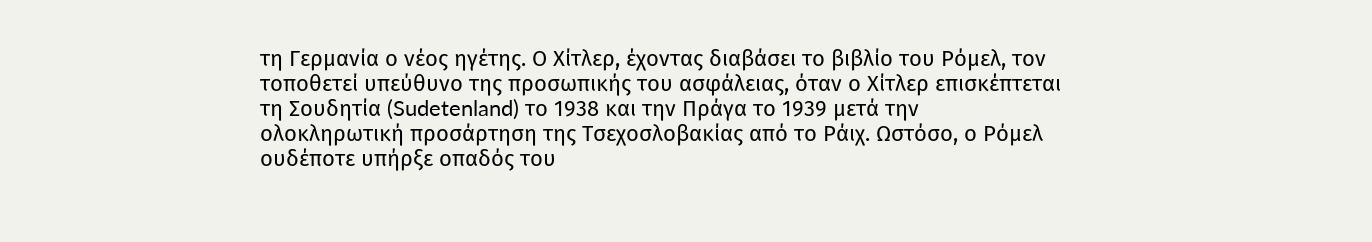τη Γερμανία ο νέος ηγέτης. Ο Χίτλερ, έχοντας διαβάσει το βιβλίο του Ρόμελ, τον τοποθετεί υπεύθυνο της προσωπικής του ασφάλειας, όταν ο Χίτλερ επισκέπτεται τη Σουδητία (Sudetenland) το 1938 και την Πράγα το 1939 μετά την ολοκληρωτική προσάρτηση της Τσεχοσλοβακίας από το Ράιχ. Ωστόσο, ο Ρόμελ ουδέποτε υπήρξε οπαδός του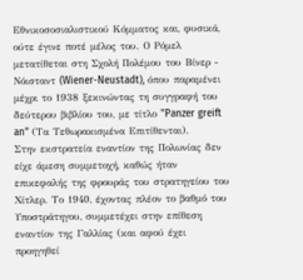Εθνικοσοσιαλιστικού Κόμματος και, φυσικά, ούτε έγινε ποτέ μέλος του. Ο Ρόμελ μετατίθεται στη Σχολή Πολέμου του Βίνερ - Νόισταντ (Wiener-Neustadt), όπου παραμένει μέχρι το 1938 ξεκινώντας τη συγγραφή του δεύτερου βιβλίου του, με τίτλο "Panzer greift an" (Τα Τεθωρακισμένα Επιτίθενται).
Στην εκστρατεία εναντίον της Πολωνίας δεν είχε άμεση συμμετοχή, καθώς ήταν επικεφαλής της φρουράς του στρατηγείου του Χίτλερ. Το 1940, έχοντας πλέον το βαθμό του Υποστράτηγου, συμμετέχει στην επίθεση εναντίον της Γαλλίας (και αφού έχει προηγηθεί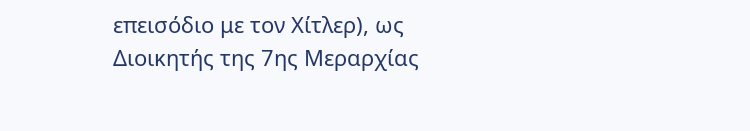επεισόδιο με τον Χίτλερ), ως Διοικητής της 7ης Μεραρχίας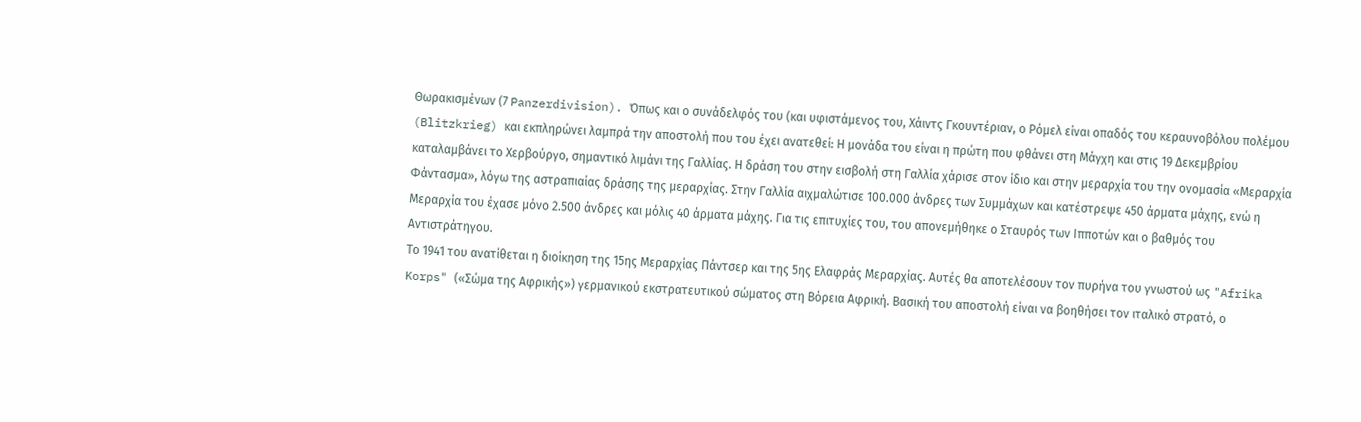Θωρακισμένων (7 Panzerdivision). Όπως και ο συνάδελφός του (και υφιστάμενος του, Χάιντς Γκουντέριαν, ο Ρόμελ είναι οπαδός του κεραυνοβόλου πολέμου (Blitzkrieg) και εκπληρώνει λαμπρά την αποστολή που του έχει ανατεθεί: Η μονάδα του είναι η πρώτη που φθάνει στη Μάγχη και στις 19 Δεκεμβρίου καταλαμβάνει το Χερβούργο, σημαντικό λιμάνι της Γαλλίας. Η δράση του στην εισβολή στη Γαλλία χάρισε στον ίδιο και στην μεραρχία του την ονομασία «Μεραρχία Φάντασμα», λόγω της αστραπιαίας δράσης της μεραρχίας. Στην Γαλλία αιχμαλώτισε 100.000 άνδρες των Συμμάχων και κατέστρεψε 450 άρματα μάχης, ενώ η Μεραρχία του έχασε μόνο 2.500 άνδρες και μόλις 40 άρματα μάχης. Για τις επιτυχίες του, του απονεμήθηκε ο Σταυρός των Ιπποτών και ο βαθμός του Αντιστράτηγου.
Το 1941 του ανατίθεται η διοίκηση της 15ης Μεραρχίας Πάντσερ και της 5ης Ελαφράς Μεραρχίας. Αυτές θα αποτελέσουν τον πυρήνα του γνωστού ως "Afrika Korps" («Σώμα της Αφρικής») γερμανικού εκστρατευτικού σώματος στη Βόρεια Αφρική. Βασική του αποστολή είναι να βοηθήσει τον ιταλικό στρατό, ο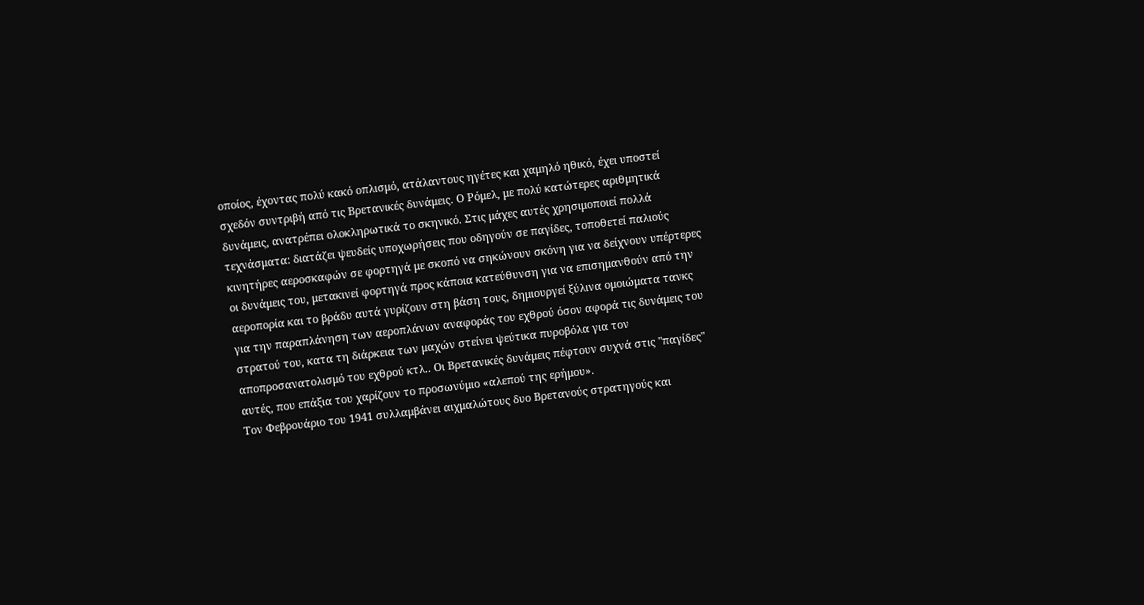οποίος, έχοντας πολύ κακό οπλισμό, ατάλαντους ηγέτες και χαμηλό ηθικό, έχει υποστεί σχεδόν συντριβή από τις Βρετανικές δυνάμεις. Ο Ρόμελ, με πολύ κατώτερες αριθμητικά δυνάμεις, ανατρέπει ολοκληρωτικά το σκηνικό. Στις μάχες αυτές χρησιμοποιεί πολλά τεχνάσματα: διατάζει ψευδείς υποχωρήσεις που οδηγούν σε παγίδες, τοποθετεί παλιούς κινητήρες αεροσκαφών σε φορτηγά με σκοπό να σηκώνουν σκόνη για να δείχνουν υπέρτερες οι δυνάμεις του, μετακινεί φορτηγά προς κάποια κατεύθυνση για να επισημανθούν από την αεροπορία και το βράδυ αυτά γυρίζουν στη βάση τους, δημιουργεί ξύλινα ομοιώματα τανκς για την παραπλάνηση των αεροπλάνων αναφοράς του εχθρού όσον αφορά τις δυνάμεις του στρατού του, κατα τη διάρκεια των μαχών στείνει ψεύτικα πυροβόλα για τον αποπροσανατολισμό του εχθρού κτλ.. Οι Βρετανικές δυνάμεις πέφτουν συχνά στις "παγίδες" αυτές, που επάξια του χαρίζουν το προσωνύμιο «αλεπού της ερήμου».
Τον Φεβρουάριο του 1941 συλλαμβάνει αιχμαλώτους δυο Βρετανούς στρατηγούς και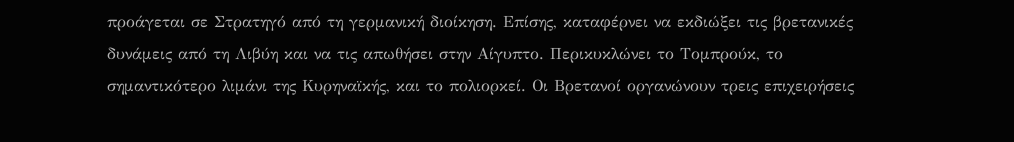προάγεται σε Στρατηγό από τη γερμανική διοίκηση. Επίσης, καταφέρνει να εκδιώξει τις βρετανικές δυνάμεις από τη Λιβύη και να τις απωθήσει στην Αίγυπτο. Περικυκλώνει το Τομπρούκ, το σημαντικότερο λιμάνι της Κυρηναϊκής, και το πολιορκεί. Οι Βρετανοί οργανώνουν τρεις επιχειρήσεις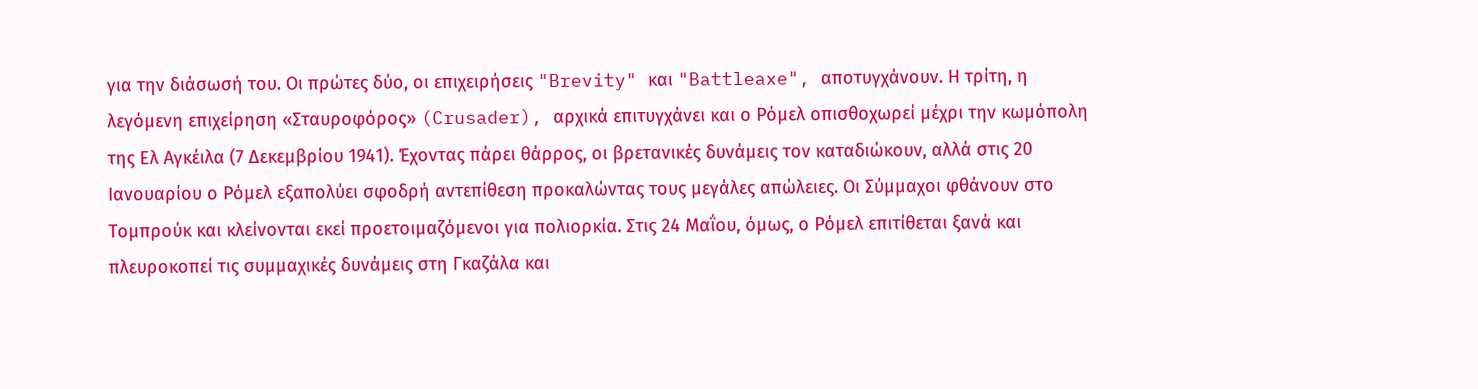για την διάσωσή του. Οι πρώτες δύο, οι επιχειρήσεις "Brevity" και "Battleaxe", αποτυγχάνουν. Η τρίτη, η λεγόμενη επιχείρηση «Σταυροφόρος» (Crusader), αρχικά επιτυγχάνει και ο Ρόμελ οπισθοχωρεί μέχρι την κωμόπολη της Ελ Αγκέιλα (7 Δεκεμβρίου 1941). Έχοντας πάρει θάρρος, οι βρετανικές δυνάμεις τον καταδιώκουν, αλλά στις 20 Ιανουαρίου ο Ρόμελ εξαπολύει σφοδρή αντεπίθεση προκαλώντας τους μεγάλες απώλειες. Οι Σύμμαχοι φθάνουν στο Τομπρούκ και κλείνονται εκεί προετοιμαζόμενοι για πολιορκία. Στις 24 Μαΐου, όμως, ο Ρόμελ επιτίθεται ξανά και πλευροκοπεί τις συμμαχικές δυνάμεις στη Γκαζάλα και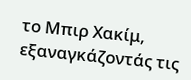το Μπιρ Χακίμ, εξαναγκάζοντάς τις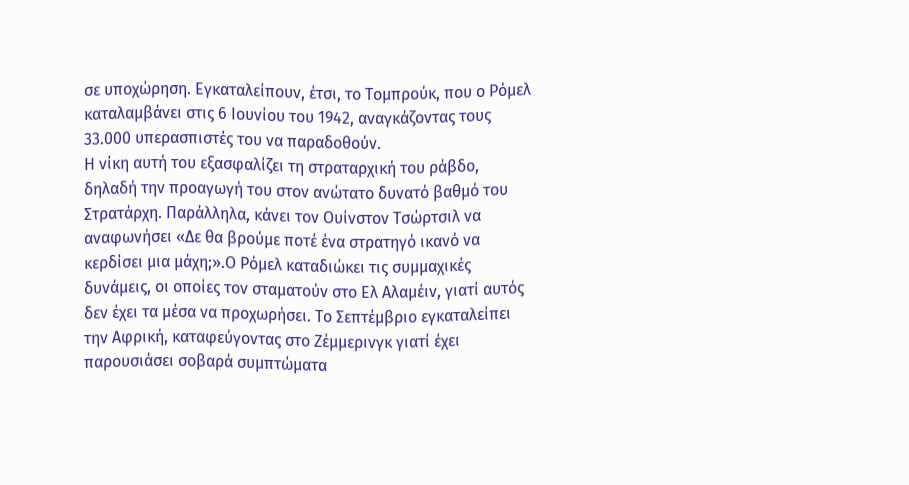σε υποχώρηση. Εγκαταλείπουν, έτσι, το Τομπρούκ, που ο Ρόμελ καταλαμβάνει στις 6 Ιουνίου του 1942, αναγκάζοντας τους 33.000 υπερασπιστές του να παραδοθούν.
Η νίκη αυτή του εξασφαλίζει τη στραταρχική του ράβδο, δηλαδή την προαγωγή του στον ανώτατο δυνατό βαθμό του Στρατάρχη. Παράλληλα, κάνει τον Ουίνστον Τσώρτσιλ να αναφωνήσει «Δε θα βρούμε ποτέ ένα στρατηγό ικανό να κερδίσει μια μάχη;».Ο Ρόμελ καταδιώκει τις συμμαχικές δυνάμεις, οι οποίες τον σταματούν στο Ελ Αλαμέιν, γιατί αυτός δεν έχει τα μέσα να προχωρήσει. Το Σεπτέμβριο εγκαταλείπει την Αφρική, καταφεύγοντας στο Ζέμμερινγκ γιατί έχει παρουσιάσει σοβαρά συμπτώματα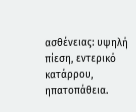ασθένειας: υψηλή πίεση, εντερικό κατάρρου, ηπατοπάθεια.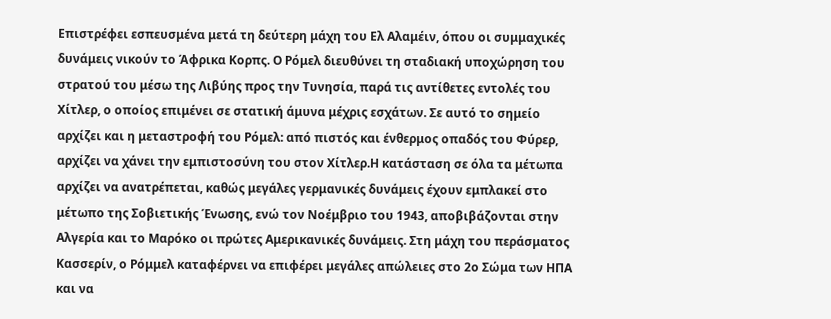Επιστρέφει εσπευσμένα μετά τη δεύτερη μάχη του Ελ Αλαμέιν, όπου οι συμμαχικές δυνάμεις νικούν το Άφρικα Κορπς. Ο Ρόμελ διευθύνει τη σταδιακή υποχώρηση του στρατού του μέσω της Λιβύης προς την Τυνησία, παρά τις αντίθετες εντολές του Χίτλερ, ο οποίος επιμένει σε στατική άμυνα μέχρις εσχάτων. Σε αυτό το σημείο αρχίζει και η μεταστροφή του Ρόμελ: από πιστός και ένθερμος οπαδός του Φύρερ, αρχίζει να χάνει την εμπιστοσύνη του στον Χίτλερ.Η κατάσταση σε όλα τα μέτωπα αρχίζει να ανατρέπεται, καθώς μεγάλες γερμανικές δυνάμεις έχουν εμπλακεί στο μέτωπο της Σοβιετικής Ένωσης, ενώ τον Νοέμβριο του 1943, αποβιβάζονται στην Αλγερία και το Μαρόκο οι πρώτες Αμερικανικές δυνάμεις. Στη μάχη του περάσματος Κασσερίν, ο Ρόμμελ καταφέρνει να επιφέρει μεγάλες απώλειες στο 2ο Σώμα των ΗΠΑ και να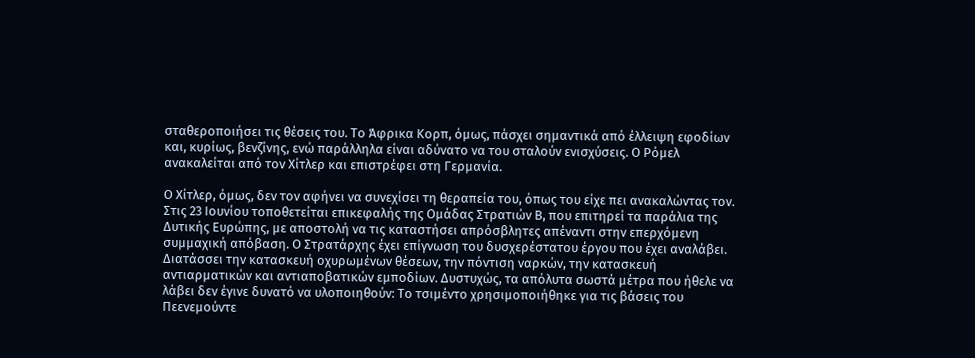σταθεροποιήσει τις θέσεις του. Το Άφρικα Κορπ, όμως, πάσχει σημαντικά από έλλειψη εφοδίων και, κυρίως, βενζίνης, ενώ παράλληλα είναι αδύνατο να του σταλούν ενισχύσεις. Ο Ρόμελ ανακαλείται από τον Χίτλερ και επιστρέφει στη Γερμανία.

Ο Χίτλερ, όμως, δεν τον αφήνει να συνεχίσει τη θεραπεία του, όπως του είχε πει ανακαλώντας τον. Στις 23 Ιουνίου τοποθετείται επικεφαλής της Ομάδας Στρατιών Β, που επιτηρεί τα παράλια της Δυτικής Ευρώπης, με αποστολή να τις καταστήσει απρόσβλητες απέναντι στην επερχόμενη συμμαχική απόβαση. Ο Στρατάρχης έχει επίγνωση του δυσχερέστατου έργου που έχει αναλάβει. Διατάσσει την κατασκευή οχυρωμένων θέσεων, την πόντιση ναρκών, την κατασκευή αντιαρματικών και αντιαποβατικών εμποδίων. Δυστυχώς, τα απόλυτα σωστά μέτρα που ήθελε να λάβει δεν έγινε δυνατό να υλοποιηθούν: Το τσιμέντο χρησιμοποιήθηκε για τις βάσεις του Πεενεμούντε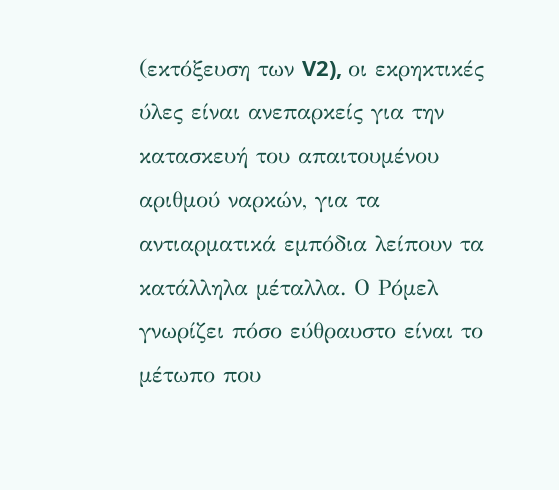(εκτόξευση των V2), οι εκρηκτικές ύλες είναι ανεπαρκείς για την κατασκευή του απαιτουμένου αριθμού ναρκών, για τα αντιαρματικά εμπόδια λείπουν τα κατάλληλα μέταλλα. Ο Ρόμελ γνωρίζει πόσο εύθραυστο είναι το μέτωπο που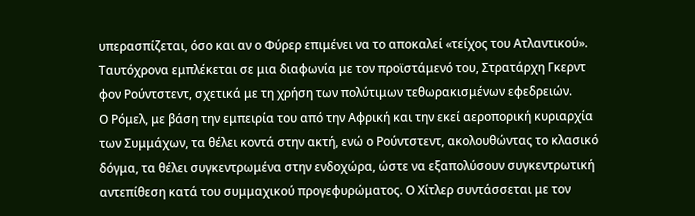υπερασπίζεται, όσο και αν ο Φύρερ επιμένει να το αποκαλεί «τείχος του Ατλαντικού». Ταυτόχρονα εμπλέκεται σε μια διαφωνία με τον προϊστάμενό του, Στρατάρχη Γκερντ φον Ρούντστεντ, σχετικά με τη χρήση των πολύτιμων τεθωρακισμένων εφεδρειών.
Ο Ρόμελ, με βάση την εμπειρία του από την Αφρική και την εκεί αεροπορική κυριαρχία των Συμμάχων, τα θέλει κοντά στην ακτή, ενώ ο Ρούντστεντ, ακολουθώντας το κλασικό δόγμα, τα θέλει συγκεντρωμένα στην ενδοχώρα, ώστε να εξαπολύσουν συγκεντρωτική αντεπίθεση κατά του συμμαχικού προγεφυρώματος. Ο Χίτλερ συντάσσεται με τον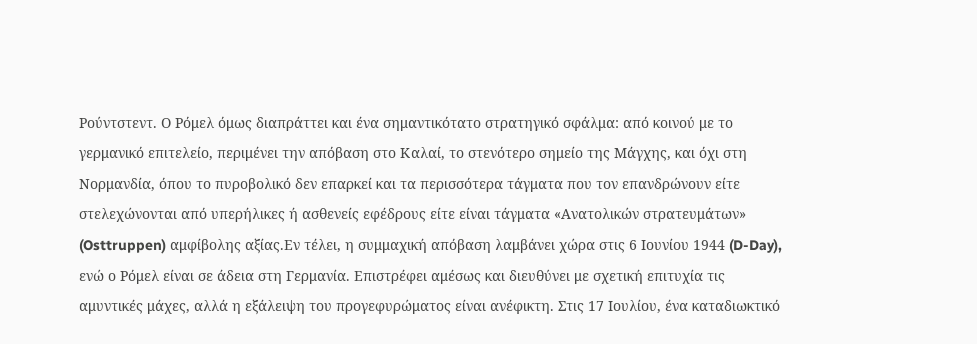Ρούντστεντ. Ο Ρόμελ όμως διαπράττει και ένα σημαντικότατο στρατηγικό σφάλμα: από κοινού με το γερμανικό επιτελείο, περιμένει την απόβαση στο Καλαί, το στενότερο σημείο της Μάγχης, και όχι στη Νορμανδία, όπου το πυροβολικό δεν επαρκεί και τα περισσότερα τάγματα που τον επανδρώνουν είτε στελεχώνονται από υπερήλικες ή ασθενείς εφέδρους είτε είναι τάγματα «Ανατολικών στρατευμάτων» (Osttruppen) αμφίβολης αξίας.Εν τέλει, η συμμαχική απόβαση λαμβάνει χώρα στις 6 Ιουνίου 1944 (D-Day), ενώ ο Ρόμελ είναι σε άδεια στη Γερμανία. Επιστρέφει αμέσως και διευθύνει με σχετική επιτυχία τις αμυντικές μάχες, αλλά η εξάλειψη του προγεφυρώματος είναι ανέφικτη. Στις 17 Ιουλίου, ένα καταδιωκτικό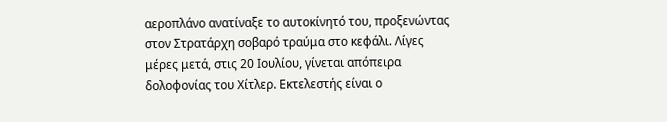αεροπλάνο ανατίναξε το αυτοκίνητό του, προξενώντας στον Στρατάρχη σοβαρό τραύμα στο κεφάλι. Λίγες μέρες μετά, στις 20 Ιουλίου, γίνεται απόπειρα δολοφονίας του Χίτλερ. Εκτελεστής είναι ο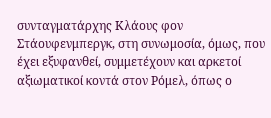συνταγματάρχης Κλάους φον Στάουφενμπεργκ, στη συνωμοσία, όμως, που έχει εξυφανθεί, συμμετέχουν και αρκετοί αξιωματικοί κοντά στον Ρόμελ, όπως ο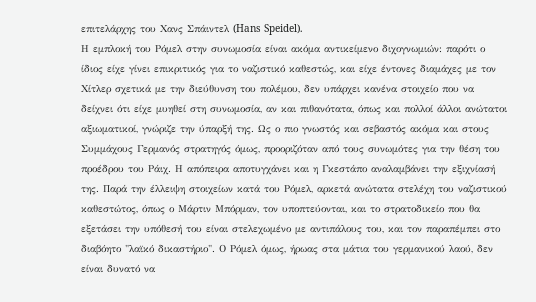επιτελάρχης του Χανς Σπάιντελ (Hans Speidel).
Η εμπλοκή του Ρόμελ στην συνωμοσία είναι ακόμα αντικείμενο διχογνωμιών: παρότι ο ίδιος είχε γίνει επικριτικός για το ναζιστικό καθεστώς, και είχε έντονες διαμάχες με τον Χίτλερ σχετικά με την διεύθυνση του πολέμου, δεν υπάρχει κανένα στοιχείο που να δείχνει ότι είχε μυηθεί στη συνωμοσία, αν και πιθανότατα, όπως και πολλοί άλλοι ανώτατοι αξιωματικοί, γνώριζε την ύπαρξή της. Ως ο πιο γνωστός και σεβαστός ακόμα και στους Συμμάχους Γερμανός στρατηγός όμως, προοριζόταν από τους συνωμότες για την θέση του προέδρου του Ράιχ. Η απόπειρα αποτυγχάνει και η Γκεστάπο αναλαμβάνει την εξιχνίασή της. Παρά την έλλειψη στοιχείων κατά του Ρόμελ, αρκετά ανώτατα στελέχη του ναζιστικού καθεστώτος, όπως ο Μάρτιν Μπόρμαν, τον υποπτεύονται, και το στρατοδικείο που θα εξετάσει την υπόθεσή του είναι στελεχωμένο με αντιπάλους του, και τον παραπέμπει στο διαβόητο "λαϊκό δικαστήριο". Ο Ρόμελ όμως, ήρωας στα μάτια του γερμανικού λαού, δεν είναι δυνατό να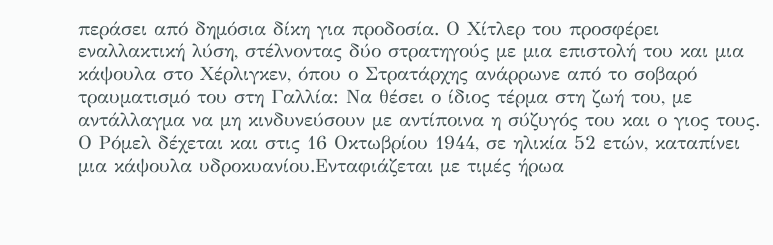περάσει από δημόσια δίκη για προδοσία. Ο Χίτλερ του προσφέρει εναλλακτική λύση, στέλνοντας δύο στρατηγούς με μια επιστολή του και μια κάψουλα στο Χέρλιγκεν, όπου ο Στρατάρχης ανάρρωνε από το σοβαρό τραυματισμό του στη Γαλλία: Να θέσει ο ίδιος τέρμα στη ζωή του, με αντάλλαγμα να μη κινδυνεύσουν με αντίποινα η σύζυγός του και ο γιος τους. Ο Ρόμελ δέχεται και στις 16 Οκτωβρίου 1944, σε ηλικία 52 ετών, καταπίνει μια κάψουλα υδροκυανίου.Ενταφιάζεται με τιμές ήρωα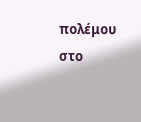πολέμου στο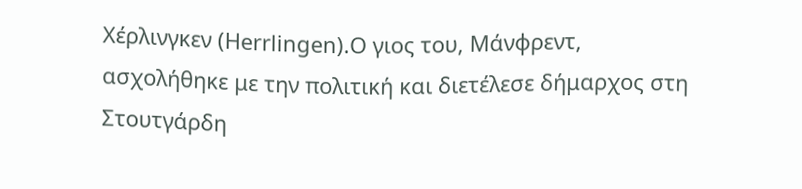Χέρλινγκεν (Herrlingen).Ο γιος του, Μάνφρεντ, ασχολήθηκε με την πολιτική και διετέλεσε δήμαρχος στη Στουτγάρδη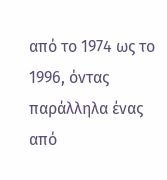από το 1974 ως το 1996, όντας παράλληλα ένας από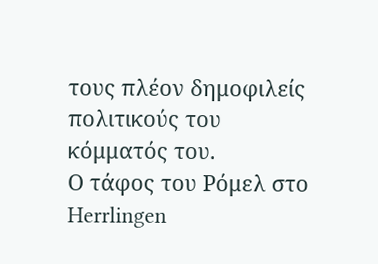τους πλέον δημοφιλείς πολιτικούς του κόμματός του.
Ο τάφος του Ρόμελ στο Herrlingen